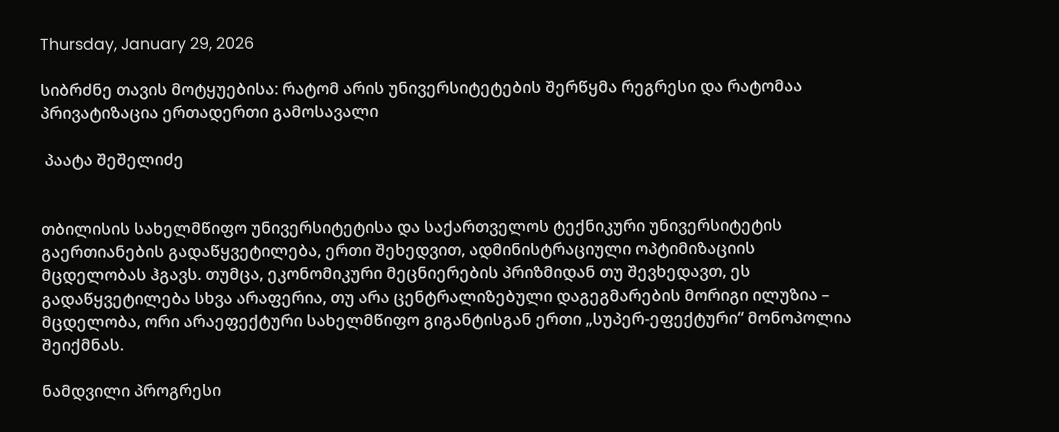Thursday, January 29, 2026

სიბრძნე თავის მოტყუებისა: რატომ არის უნივერსიტეტების შერწყმა რეგრესი და რატომაა პრივატიზაცია ერთადერთი გამოსავალი

 პაატა შეშელიძე


თბილისის სახელმწიფო უნივერსიტეტისა და საქართველოს ტექნიკური უნივერსიტეტის გაერთიანების გადაწყვეტილება, ერთი შეხედვით, ადმინისტრაციული ოპტიმიზაციის მცდელობას ჰგავს. თუმცა, ეკონომიკური მეცნიერების პრიზმიდან თუ შევხედავთ, ეს გადაწყვეტილება სხვა არაფერია, თუ არა ცენტრალიზებული დაგეგმარების მორიგი ილუზია – მცდელობა, ორი არაეფექტური სახელმწიფო გიგანტისგან ერთი „სუპერ-ეფექტური“ მონოპოლია შეიქმნას.

ნამდვილი პროგრესი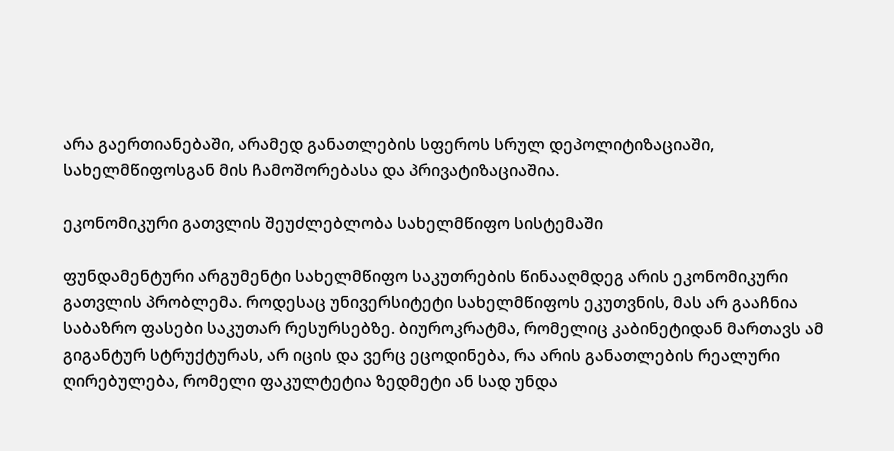არა გაერთიანებაში, არამედ განათლების სფეროს სრულ დეპოლიტიზაციაში, სახელმწიფოსგან მის ჩამოშორებასა და პრივატიზაციაშია.

ეკონომიკური გათვლის შეუძლებლობა სახელმწიფო სისტემაში

ფუნდამენტური არგუმენტი სახელმწიფო საკუთრების წინააღმდეგ არის ეკონომიკური გათვლის პრობლემა. როდესაც უნივერსიტეტი სახელმწიფოს ეკუთვნის, მას არ გააჩნია საბაზრო ფასები საკუთარ რესურსებზე. ბიუროკრატმა, რომელიც კაბინეტიდან მართავს ამ გიგანტურ სტრუქტურას, არ იცის და ვერც ეცოდინება, რა არის განათლების რეალური ღირებულება, რომელი ფაკულტეტია ზედმეტი ან სად უნდა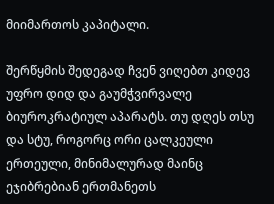მიიმართოს კაპიტალი.

შერწყმის შედეგად ჩვენ ვიღებთ კიდევ უფრო დიდ და გაუმჭვირვალე ბიუროკრატიულ აპარატს. თუ დღეს თსუ და სტუ, როგორც ორი ცალკეული ერთეული, მინიმალურად მაინც ეჯიბრებიან ერთმანეთს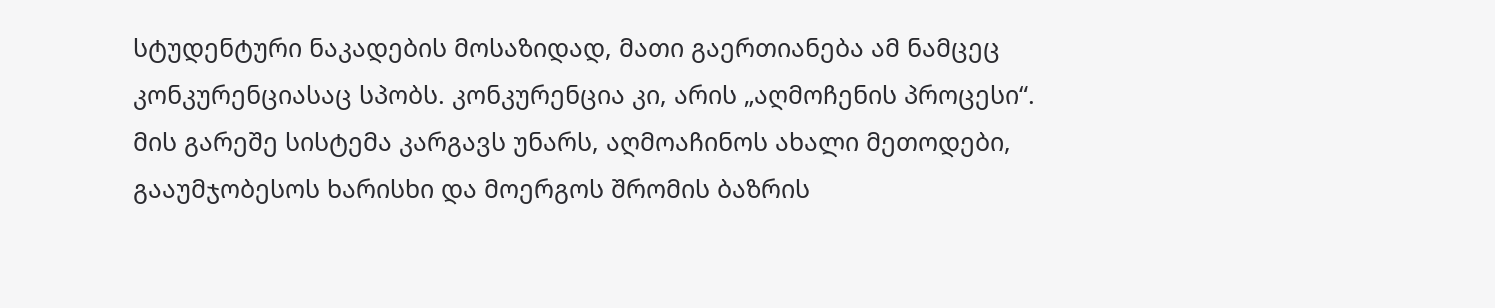სტუდენტური ნაკადების მოსაზიდად, მათი გაერთიანება ამ ნამცეც კონკურენციასაც სპობს. კონკურენცია კი, არის „აღმოჩენის პროცესი“. მის გარეშე სისტემა კარგავს უნარს, აღმოაჩინოს ახალი მეთოდები, გააუმჯობესოს ხარისხი და მოერგოს შრომის ბაზრის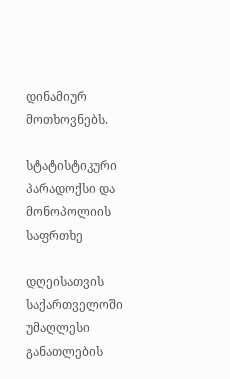დინამიურ მოთხოვნებს.

სტატისტიკური პარადოქსი და მონოპოლიის საფრთხე

დღეისათვის საქართველოში უმაღლესი განათლების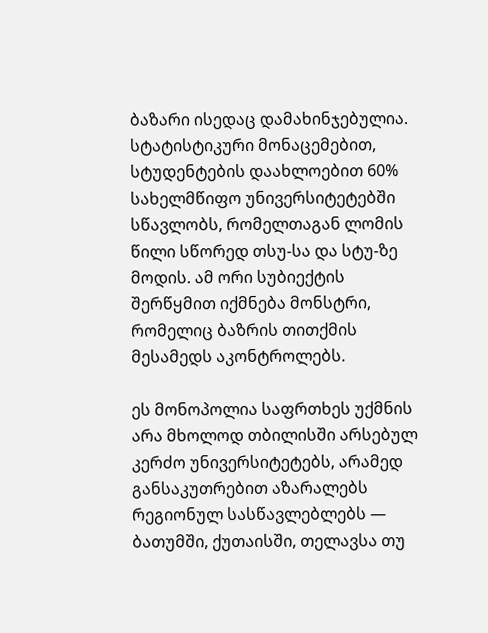ბაზარი ისედაც დამახინჯებულია. სტატისტიკური მონაცემებით, სტუდენტების დაახლოებით 60% სახელმწიფო უნივერსიტეტებში სწავლობს, რომელთაგან ლომის წილი სწორედ თსუ-სა და სტუ-ზე მოდის. ამ ორი სუბიექტის შერწყმით იქმნება მონსტრი, რომელიც ბაზრის თითქმის მესამედს აკონტროლებს.

ეს მონოპოლია საფრთხეს უქმნის არა მხოლოდ თბილისში არსებულ კერძო უნივერსიტეტებს, არამედ განსაკუთრებით აზარალებს რეგიონულ სასწავლებლებს — ბათუმში, ქუთაისში, თელავსა თუ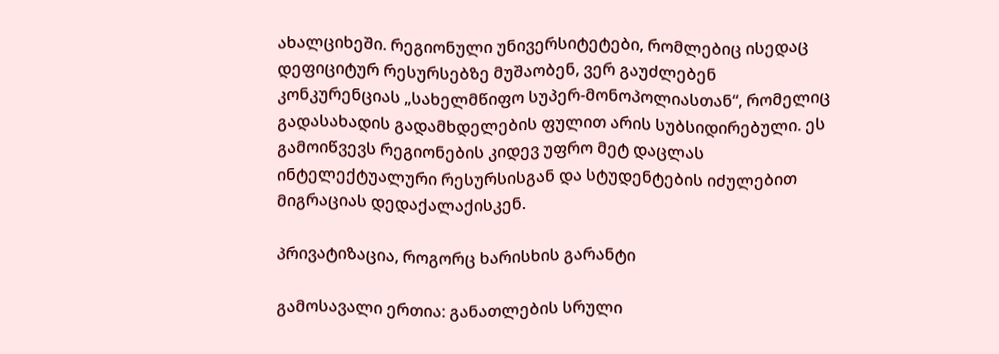ახალციხეში. რეგიონული უნივერსიტეტები, რომლებიც ისედაც დეფიციტურ რესურსებზე მუშაობენ, ვერ გაუძლებენ კონკურენციას „სახელმწიფო სუპერ-მონოპოლიასთან“, რომელიც გადასახადის გადამხდელების ფულით არის სუბსიდირებული. ეს გამოიწვევს რეგიონების კიდევ უფრო მეტ დაცლას ინტელექტუალური რესურსისგან და სტუდენტების იძულებით მიგრაციას დედაქალაქისკენ.

პრივატიზაცია, როგორც ხარისხის გარანტი

გამოსავალი ერთია: განათლების სრული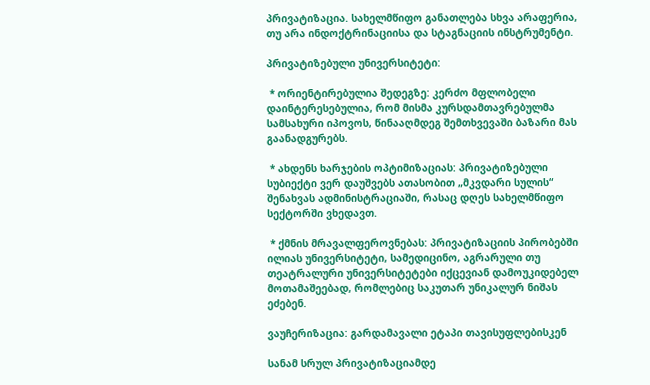პრივატიზაცია. სახელმწიფო განათლება სხვა არაფერია, თუ არა ინდოქტრინაციისა და სტაგნაციის ინსტრუმენტი.

პრივატიზებული უნივერსიტეტი:

 * ორიენტირებულია შედეგზე: კერძო მფლობელი დაინტერესებულია, რომ მისმა კურსდამთავრებულმა სამსახური იპოვოს, წინააღმდეგ შემთხვევაში ბაზარი მას გაანადგურებს.

 * ახდენს ხარჯების ოპტიმიზაციას: პრივატიზებული სუბიექტი ვერ დაუშვებს ათასობით „მკვდარი სულის“ შენახვას ადმინისტრაციაში, რასაც დღეს სახელმწიფო სექტორში ვხედავთ.

 * ქმნის მრავალფეროვნებას: პრივატიზაციის პირობებში ილიას უნივერსიტეტი, სამედიცინო, აგრარული თუ თეატრალური უნივერსიტეტები იქცევიან დამოუკიდებელ მოთამაშეებად, რომლებიც საკუთარ უნიკალურ ნიშას ეძებენ.

ვაუჩერიზაცია: გარდამავალი ეტაპი თავისუფლებისკენ

სანამ სრულ პრივატიზაციამდე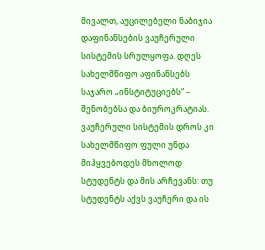მივალთ, აუცილებელი ნაბიჯია დაფინანსების ვაუჩერული სისტემის სრულყოფა. დღეს სახელმწიფო აფინანსებს საჯარო „ინსტიტუციებს“ – შენობებსა და ბიუროკრატიას. ვაუჩერული სისტემის დროს კი სახელმწიფო ფული უნდა მიჰყვებოდეს მხოლოდ სტუდენტს და მის არჩევანს: თუ სტუდენტს აქვს ვაუჩერი და ის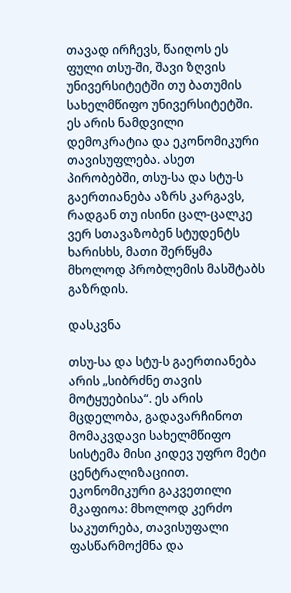თავად ირჩევს, წაიღოს ეს ფული თსუ-ში, შავი ზღვის უნივერსიტეტში თუ ბათუმის სახელმწიფო უნივერსიტეტში. ეს არის ნამდვილი დემოკრატია და ეკონომიკური თავისუფლება. ასეთ პირობებში, თსუ-სა და სტუ-ს გაერთიანება აზრს კარგავს, რადგან თუ ისინი ცალ-ცალკე ვერ სთავაზობენ სტუდენტს ხარისხს, მათი შერწყმა მხოლოდ პრობლემის მასშტაბს გაზრდის.

დასკვნა

თსუ-სა და სტუ-ს გაერთიანება არის „სიბრძნე თავის მოტყუებისა“. ეს არის მცდელობა, გადავარჩინოთ მომაკვდავი სახელმწიფო სისტემა მისი კიდევ უფრო მეტი ცენტრალიზაციით. ეკონომიკური გაკვეთილი მკაფიოა: მხოლოდ კერძო საკუთრება, თავისუფალი ფასწარმოქმნა და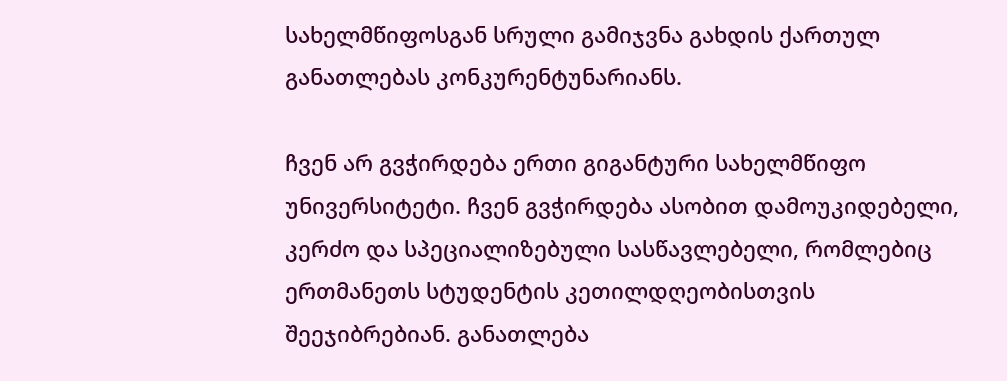სახელმწიფოსგან სრული გამიჯვნა გახდის ქართულ განათლებას კონკურენტუნარიანს.

ჩვენ არ გვჭირდება ერთი გიგანტური სახელმწიფო უნივერსიტეტი. ჩვენ გვჭირდება ასობით დამოუკიდებელი, კერძო და სპეციალიზებული სასწავლებელი, რომლებიც ერთმანეთს სტუდენტის კეთილდღეობისთვის შეეჯიბრებიან. განათლება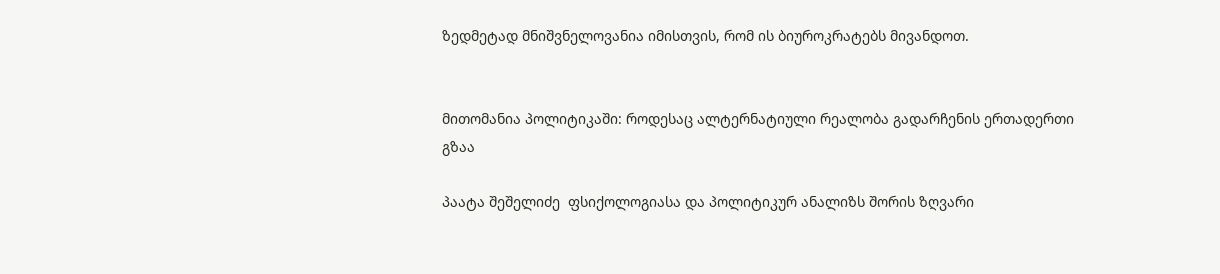ზედმეტად მნიშვნელოვანია იმისთვის, რომ ის ბიუროკრატებს მივანდოთ.


მითომანია პოლიტიკაში: როდესაც ალტერნატიული რეალობა გადარჩენის ერთადერთი გზაა

პაატა შეშელიძე  ფსიქოლოგიასა და პოლიტიკურ ანალიზს შორის ზღვარი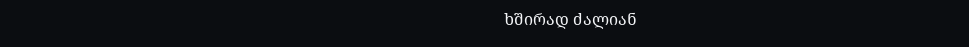ხშირად ძალიან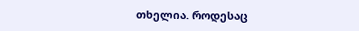თხელია. როდესაც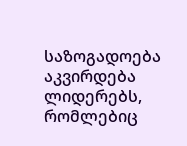საზოგადოება აკვირდება ლიდერებს, რომლებიც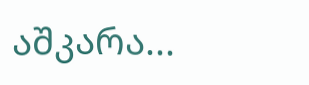აშკარა...